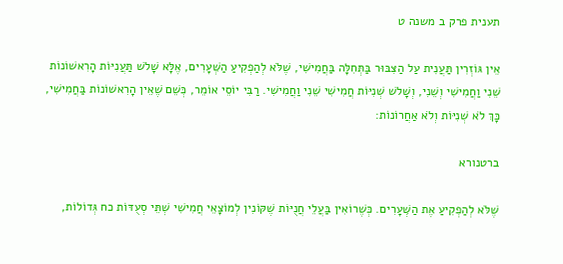תענית פרק ב משנה ט

אֵין גּוֹזְרִין תַּעֲנִית עַל הַצִּבּוּר בַּתְּחִלָּה בַּחֲמִישִׁי, שֶׁלֹּא לְהַפְקִיעַ הַשְּׁעָרִים, אֶלָּא שָׁלשׁ תַּעֲנִיּוֹת הָרִאשׁוֹנוֹת שֵׁנִי וַחֲמִישִׁי וְשֵׁנִי, וְשָׁלשׁ שְׁנִיּוֹת חֲמִישִׁי שֵׁנִי וַחֲמִישִׁי. רַבִּי יוֹסֵי אוֹמֵר, כְּשֵׁם שֶׁאֵין הָרִאשׁוֹנוֹת בַּחֲמִישִׁי, כָּךְ לֹא שְׁנִיּוֹת וְלֹא אַחֲרוֹנוֹת:

ברטנורא

שֶׁלֹּא לְהַפְקִיעַ אֶת הַשְּׁעָרִים. כְּשֶׁרוֹאִין בַּעֲלֵי חֲנֻיּוֹת שֶׁקּוֹנִין לְמוֹצָאֵי חֲמִישִׁי שְׁתֵּי סְעֻדּוֹת כח גְּדוֹלוֹת,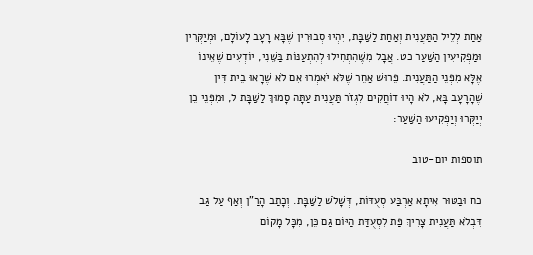אַחַת לְלֵיל הַתַּעֲנִית וְאַחַת לַשַּׁבָּת, יִהְיוּ סְבוּרִין שֶׁבָּא רָעָב לָעוֹלָם, וּמְיַקְּרִין וּמַפְקִיעִין הַשַּׁעַר כט. אֲבָל מִשֶּׁהִתְחִילוּ לְהִתְעַנּוֹת בַּשֵּׁנִי, יוֹדְעִים שֶׁאֵינוֹ אֶלָּא מִפְּנֵי הַתַּעֲנִית. פֵּרוּשׁ אַחֵר שֶׁלֹּא יֹאמְרוּ אִם לֹא שֶׁרָאוּ בֵית דִּין שֶׁהָרָעָב בָּא, לֹא הָיוּ דוֹחֲקִים לִגְזֹר תַּעֲנִית עַתָּה סָמוּךְ לַשַּׁבָּת ל, וּמִפְּנֵי כֵן יְיַקְּרוּ וְיַפְקִיעוּ הַשַּׁעַר:

תוספות יום-טוב

כח וּבַטּוּר אִיתָא אַרְבַּע סְעֻדּוֹת, דְּשָׁלֹשׁ לַשַּׁבָּת. וְכָתַב הָרַ"ן וְאַף עַל גַּב דִּבְלֹא תַּעֲנִית צָרִיךְ פַּת לִסְעֻדַּת הַיּוֹם גַּם כֵּן, מִכָּל מָקוֹם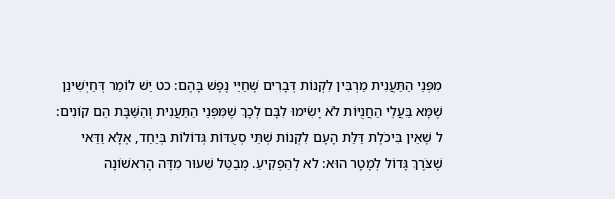מִפְּנֵי הַתַּעֲנִית מַרְבִּין לִקְנוֹת דְּבָרִים שֶׁחַיֵּי נֶפֶשׁ בָּהֶם: כט יֵשׁ לוֹמַר דְּחַיְשִׁינַן שֶׁמָּא בַּעֲלֵי הַחֲנֻיּוֹת לֹא יָשִׂימוּ לִבָּם לְכָךְ שֶׁמִּפְּנֵי הַתַּעֲנִית וְהַשַּׁבָּת הֵם קוֹנִים: ל שֶׁאֵין בִּיכֹלֶת דַּלַּת הָעָם לִקְנוֹת שְׁתֵּי סְעֻדּוֹת גְּדוֹלוֹת בְּיַחַד, אֶלָּא וַדַּאי שֶׁצֹּרֶךְ גָּדוֹל לְמָטָר הוּא: לא לְהַפְקִיעַ. מְבַטֵּל שִׁעוּר מִדָּה הָרִאשׁוֹנָה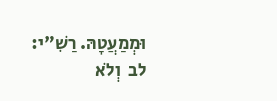וּמְמַעֲטָהּ. רַשִׁ"י: לב  וְלֹא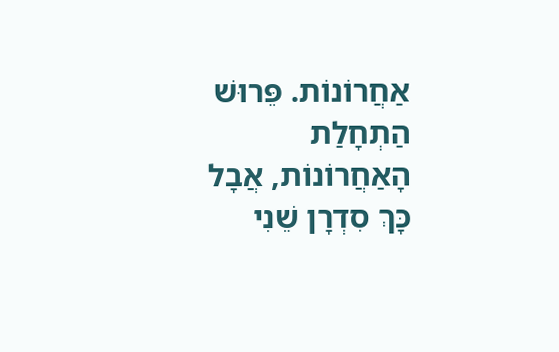אַחֲרוֹנוֹת. פֵּרוּשׁ הַתְחָלַת הָאַחֲרוֹנוֹת, אֲבָל כָּךְ סִדְרָן שֵׁנִי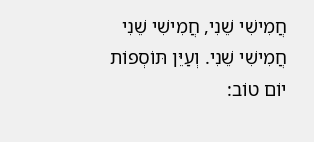חֲמִישִׁי שֵׁנִי, חֲמִישִׁי שֵׁנִי חֲמִישִׁי שֵׁנִי. וְעַיֵּן תּוֹסְפוֹת יוֹם טוֹב: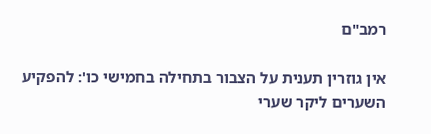רמב"ם

אין גוזרין תענית על הצבור בתחילה בחמישי כו': להפקיע השערים ליקר שערי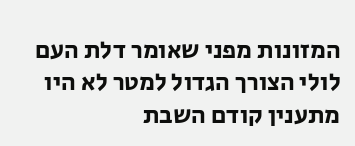המזונות מפני שאומר דלת העם לולי הצורך הגדול למטר לא היו מתענין קודם השבת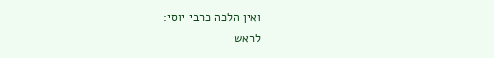ואין הלכה כרבי יוסי:
לראש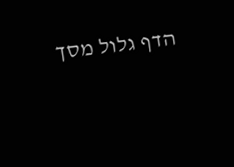הדף גלול מסך